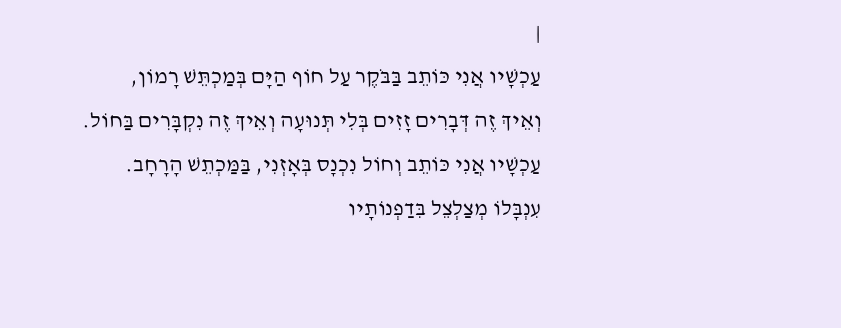|
עַכְשָׁיו אֲנִי כּוֹתֵב בַּבֹּקֶר עַל חוֹף הַיָּם בְּמַכְתֵּשׁ רָמוֹן,
וְאֵיךְ זֶה דְּבָרִים זָזִים בְּלִי תְּנוּעָה וְאֵיךְ זֶה נִקְבָּרִים בַּחוֹל.
עַכְשָׁיו אֲנִי כּוֹתֵב וְחוֹל נִכְנָס בְּאָזְנִי, בַּמַּכְתֵשׁ הָרָחָב.
עִנְבָּלוֹ מְצַלְצֵל בִּדַפְנוֹתָיו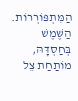הַמִּתְפּוֹרְרוֹת.
הַשֶּׁמֶשׁ בְּחַסְדָּהּ, מוֹתַחַת צֵל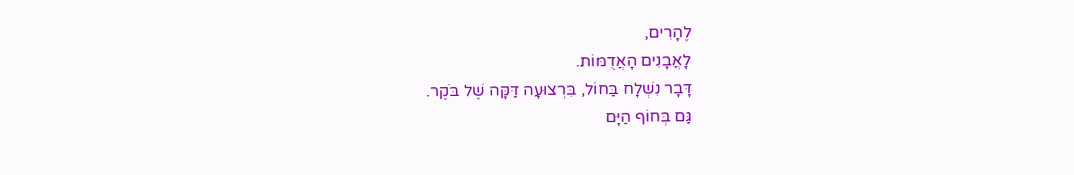לֶהָרִים,
לָאֲבָנִים הָאֲדֻמּוֹת.
דָּבָר נִשְׁלָח בַּחוֹל, בִּרְצוּעָה דַּקָּה שֶׁל בֹּקֶר.
גַּם בְּחוֹף הַיָּם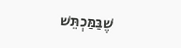שֶׁבַּמַּכְתֵּשׁ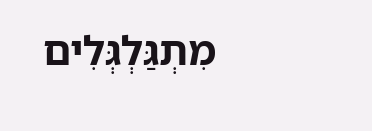מִתְגַּלְגְּלִים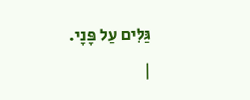גַּלִּים עַל פָּנָי.
|